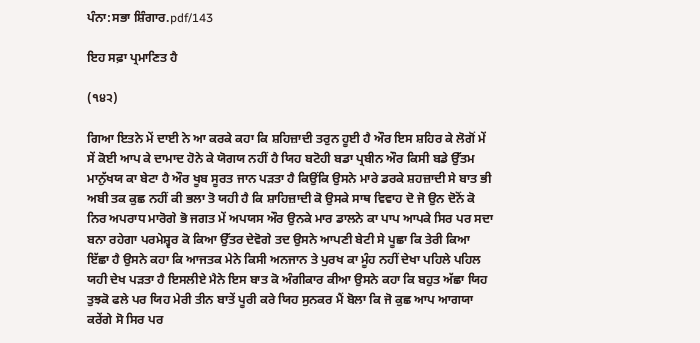ਪੰਨਾ:ਸਭਾ ਸ਼ਿੰਗਾਰ.pdf/143

ਇਹ ਸਫ਼ਾ ਪ੍ਰਮਾਣਿਤ ਹੈ

(੧੪੨)

ਗਿਆ ਇਤਨੇ ਮੇਂ ਦਾਈ ਨੇ ਆ ਕਰਕੇ ਕਹਾ ਕਿ ਸ਼ਹਿਜ਼ਾਦੀ ਤਰੁਨ ਹੂਈ ਹੈ ਔਰ ਇਸ ਸ਼ਹਿਰ ਕੇ ਲੋਗੋਂ ਮੇਂ ਸੇਂ ਕੋਈ ਆਪ ਕੇ ਦਾਮਾਦ ਹੋਨੇ ਕੇ ਯੋਗਯ ਨਹੀਂ ਹੈ ਯਿਹ ਬਟੋਹੀ ਬਡਾ ਪ੍ਰਬੀਨ ਔਰ ਕਿਸੀ ਬਡੇ ਉੱਤਮ ਮਾਨੁੱਖਯ ਕਾ ਬੇਟਾ ਹੈ ਔਰ ਖੂਬ ਸੂਰਤ ਜਾਨ ਪੜਤਾ ਹੈ ਕਿਉਂਕਿ ਉਸਨੇ ਮਾਰੇ ਡਰਕੇ ਸ਼ਹਜ਼ਾਦੀ ਸੇ ਬਾਤ ਭੀ ਅਬੀ ਤਕ ਕੁਛ ਨਹੀਂ ਕੀ ਭਲਾ ਤੋ ਯਹੀ ਹੈ ਕਿ ਸ਼ਾਹਿਜ਼ਾਦੀ ਕੋ ਉਸਕੇ ਸਾਥ ਵਿਵਾਹ ਦੋ ਜੋ ਉਨ ਦੋਨੋਂ ਕੋ ਨਿਰ ਅਪਰਾਧ ਮਾਰੋਗੇ ਭੋ ਜਗਤ ਮੇਂ ਅਪਯਸ ਔਰ ਉਨਕੇ ਮਾਰ ਡਾਲਨੇ ਕਾ ਪਾਪ ਆਪਕੇ ਸਿਰ ਪਰ ਸਦਾ ਬਨਾ ਰਹੇਗਾ ਪਰਮੇਸ਼੍ਵਰ ਕੋ ਕਿਆ ਉੱਤਰ ਦੇਵੋਗੇ ਤਦ ਉਸਨੇ ਆਪਣੀ ਬੇਟੀ ਸੇ ਪੂਛਾ ਕਿ ਤੇਰੀ ਕਿਆ ਇੱਛਾ ਹੈ ਉਸਨੇ ਕਹਾ ਕਿ ਆਜਤਕ ਮੇਨੇ ਕਿਸੀ ਅਨਜਾਨ ਤੇ ਪੁਰਖ ਕਾ ਮੂੰਹ ਨਹੀਂ ਦੇਖਾ ਪਹਿਲੇ ਪਹਿਲ ਯਹੀ ਦੇਖ ਪੜਤਾ ਹੈ ਇਸਲੀਏ ਮੈਨੇ ਇਸ ਬਾਤ ਕੋ ਅੰਗੀਕਾਰ ਕੀਆ ਉਸਨੇ ਕਹਾ ਕਿ ਬਹੁਤ ਅੱਛਾ ਯਿਹ ਤੁਝਕੋ ਫਲੇ ਪਰ ਯਿਹ ਮੇਰੀ ਤੀਨ ਬਾਤੇਂ ਪੂਰੀ ਕਰੇ ਯਿਹ ਸੁਨਕਰ ਮੈਂ ਬੋਲਾ ਕਿ ਜੋ ਕੁਛ ਆਪ ਆਗਯਾ ਕਰੇਂਗੇ ਸੋ ਸਿਰ ਪਰ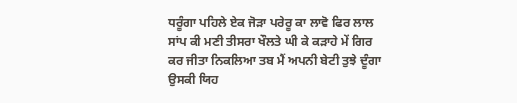ਧਰੂੰਗਾ ਪਹਿਲੇ ਏਕ ਜੋੜਾ ਪਰੇਰੂ ਕਾ ਲਾਵੋ ਫਿਰ ਲਾਲ ਸਾਂਪ ਕੀ ਮਣੀ ਤੀਸਰਾ ਖੌਲਤੇ ਘੀ ਕੇ ਕੜਾਹੇ ਮੇਂ ਗਿਰ ਕਰ ਜੀਤਾ ਨਿਕਲਿਆ ਤਬ ਮੈਂ ਅਪਨੀ ਬੇਟੀ ਤੁਝੇ ਦੂੰਗਾ ਉਸਕੀ ਯਿਹ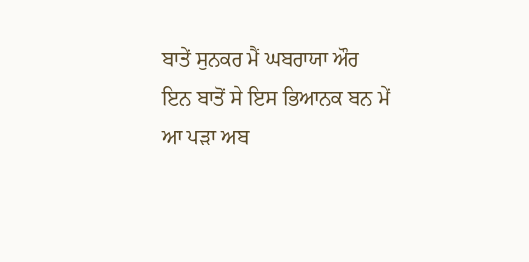ਬਾਤੇਂ ਸੁਨਕਰ ਮੈਂ ਘਬਰਾਯਾ ਔਰ ਇਨ ਬਾਤੋਂ ਸੇ ਇਸ ਭਿਆਨਕ ਬਨ ਮੇਂ ਆ ਪੜਾ ਅਬ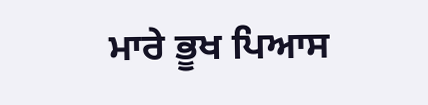ਮਾਰੇ ਭੂਖ ਪਿਆਸ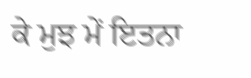ਕੇ ਮੁਝ ਮੇਂ ਇਤਨਾ